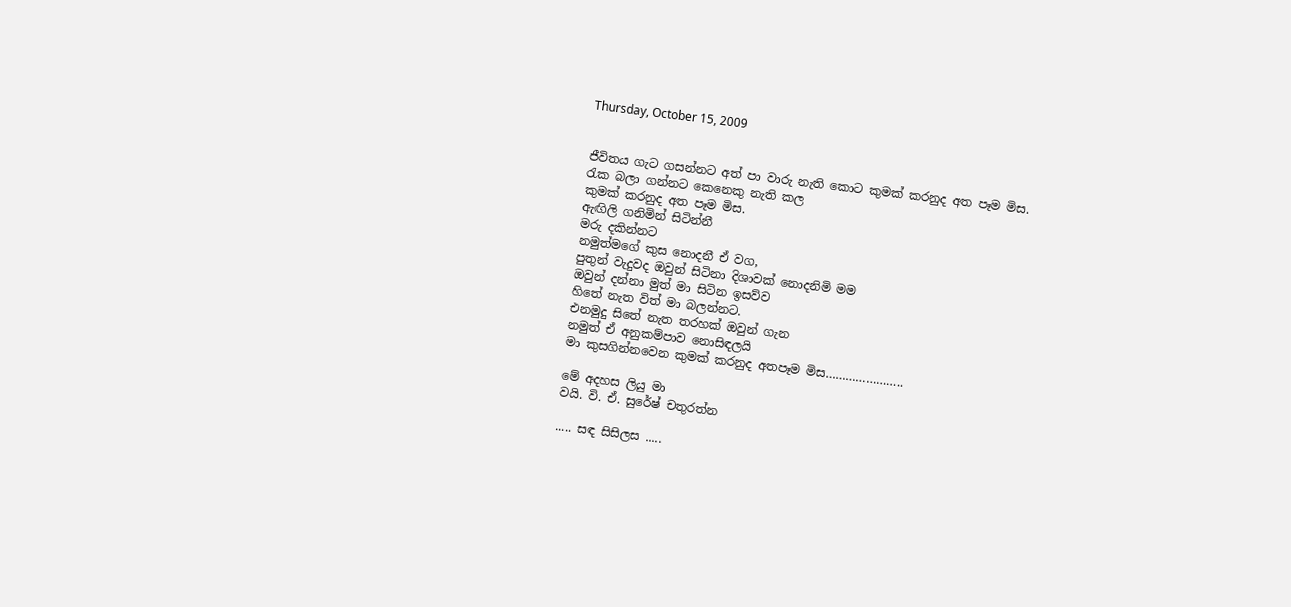Thursday, October 15, 2009


ජීවිතය ගැට ගසන්නට අත් පා වාරු නැති කොට කුමක් කරනුද අත පෑම මිස.
රැක බලා ගන්නට කෙනෙකු නැති කල
කුමක් කරනුද අත පෑම මිස.
ඇඟිලි ගනිමින් සිටින්නී
මරු දකින්නට
නමුත්මගේ කුස නොදනී ඒ වග,
පුතුන් වැදුවද ඔවුන් සිටිනා දිශාවක් නොදනිමි මම
ඔවුන් දන්නා මුත් මා සිටින ඉසව්ව
හිතේ නැත විත් මා බලන්නට.
එනමුදු සිතේ නැත තරහක් ඔවුන් ගැන
නමුත් ඒ අනුකම්පාව නොසිඳලයි
මා කුසගින්නවෙන කුමක් කරනුද අතපෑම මිස…………………..

මේ අදහස ලියු මා
වයි. වි. ඒ. සුරේෂ් චතුරත්න

..... සඳ සිසිලස .....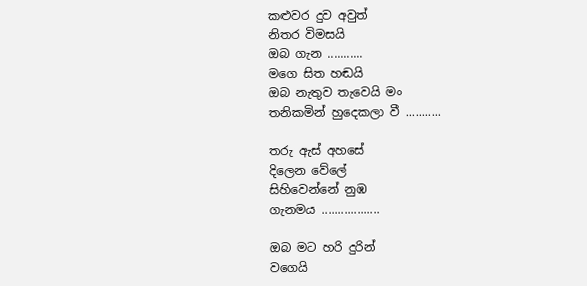කළුවර දුව අවුත්
නිතර විමසයි
ඔබ ගැන ...........
මගෙ සිත හඬයි
ඔබ නැතුව තැවෙයි මං
තනිකමින් හුදෙකලා වී ...........

තරු ඇස් අහසේ
දිලෙන වේලේ
සිහිවෙන්නේ නුඹ
ගැනමය ..................

ඔබ මට හරි දුරින්
වගෙයි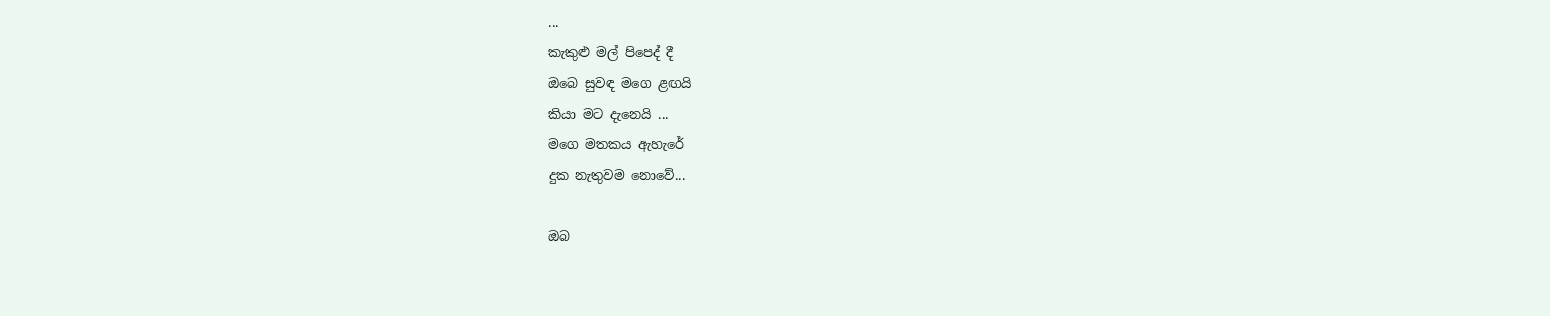...
කැකුළු මල් පිපෙද් දී
ඔබෙ සුවඳ මගෙ ළඟයි
කියා මට දැනෙයි ...
මගෙ මතකය ඇහැරේ
දුක නැතුවම නොවේ...

ඔබ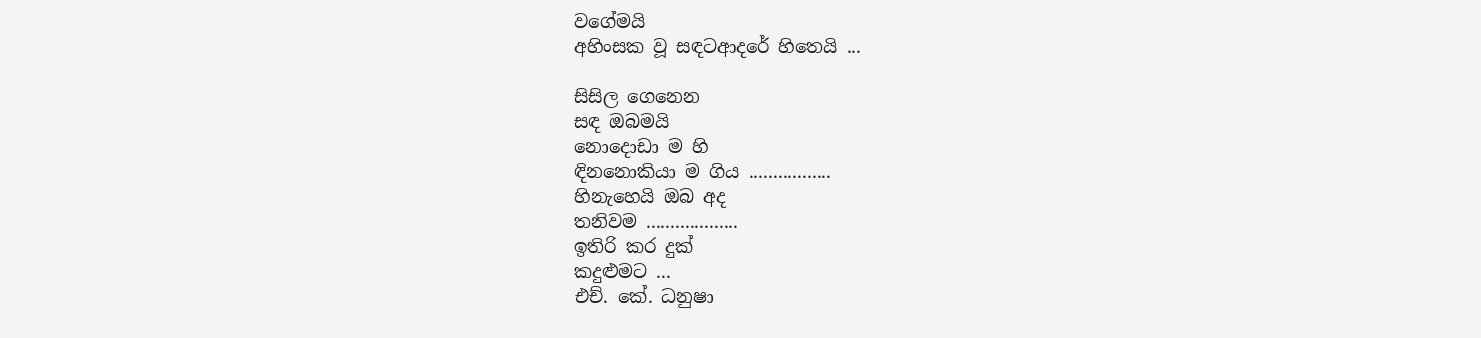වගේමයි
අහිංසක වූ සඳටආදරේ හිතෙයි ...

සිසිල ගෙනෙන
සඳ ඔබමයි
නොදොඩා ම හි
ඳිනනොකියා ම ගිය .................
හිනැහෙයි ඔබ අද
තනිවම ...................
ඉතිරි කර දුක්
කදුළුමට ...
එච්. කේ. ධනුෂා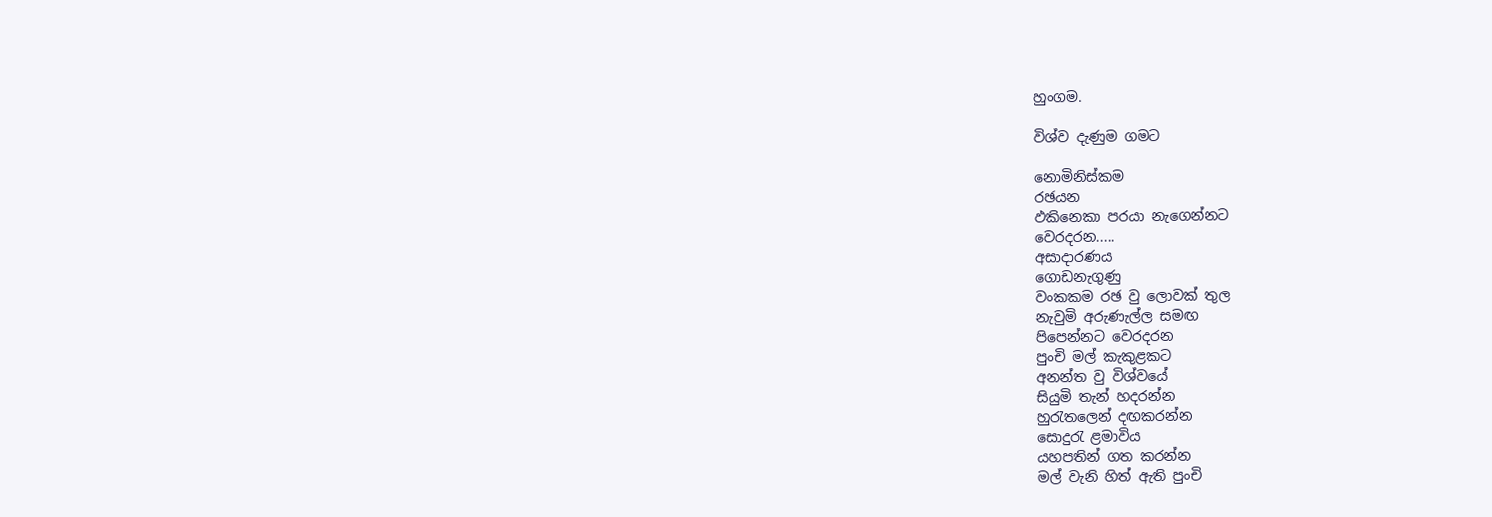හුංගම.

විශ්ව දැණුම ගමට

නොමිනිස්කම
රඡයන
ඵකිනෙකා පරයා නැගෙන්නට
වෙරදරන.....
අසාදාරණය
ගොඩනැගුණු
වංකකම රඡ වු ලොවක් තුල
නැවුමි අරුණැල්ල සමඟ
පිපෙන්නට වෙරදරන
පුංචි මල් කැකුළකට
අනන්ත වු විශ්වයේ
සියුමි තැන් හදරන්න
හුරැතලෙන් දඟකරන්න
සොදුරැ ළමාවිය
යහපතින් ගත කරන්න
මල් වැනි හිත් ඇති පුංචි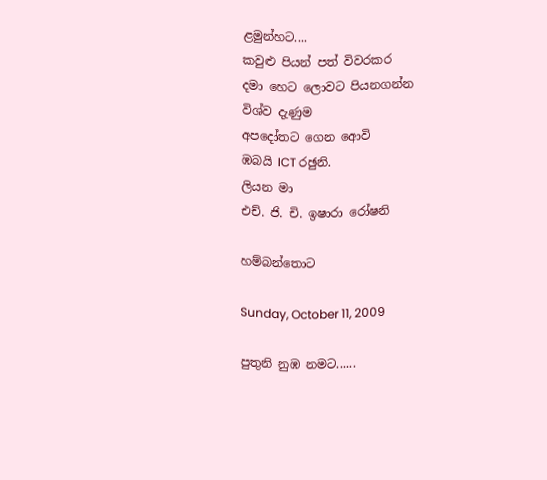ළමුන්හට....
කවුළු පියන් පත් විවරකර
දමා හෙට ලොවට පියනගන්න
විශ්ව දැණුම
අපදෝතට ගෙන ආ‍ෙවි
ඹබයි ICT රඡුනි.
ලියන මා
එච්. ජි. චි. ඉෂාරා රෝෂනි

හම්බන්තොට

Sunday, October 11, 2009

පුතුනි නුඹ නමට......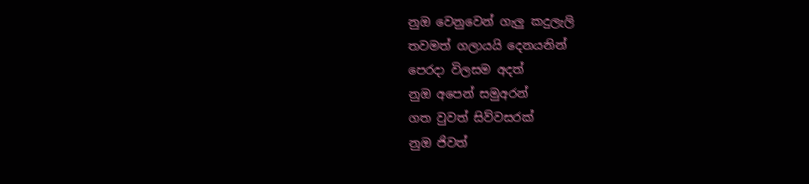නුඔ වෙනුවෙන් ගැලු කදුලැලි
තවමත් ගලායයි දෙනයනින්
පෙරදා විලසම අදත්
නුඔ අපෙන් සමුඅරන්
ගත වුවත් සිව්වසරක්
නුඔ ජිවත්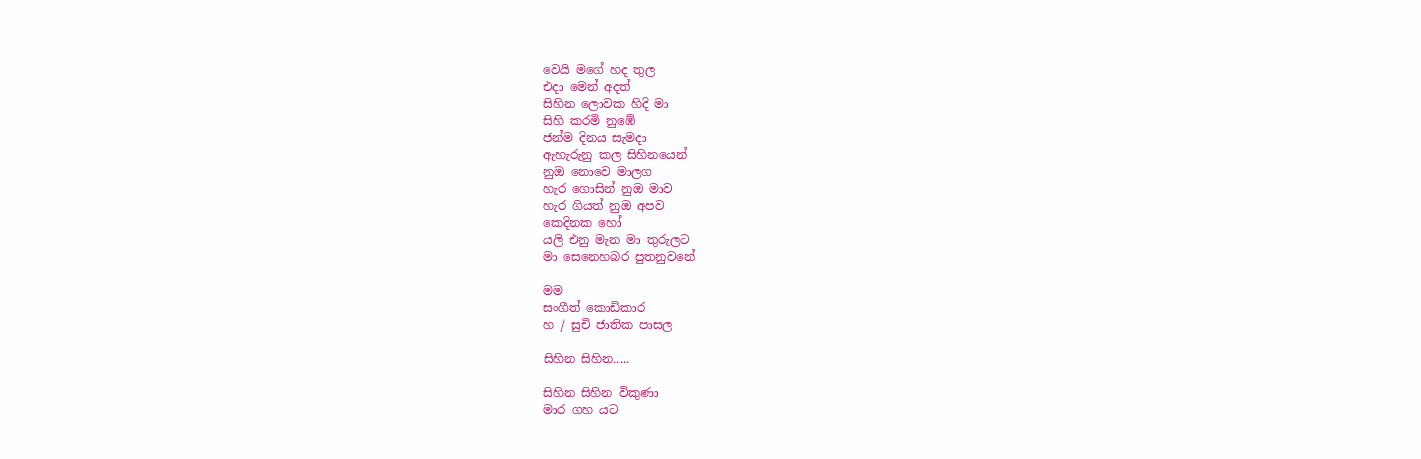වෙයි මගේ හද තුල
එදා මෙන් අදත්
සිහින ලොවක හිදි මා
සිහි කරමි නු‍ඹේ
ජන්ම දිනය සැමදා
ඇහැරුනු කල සිහිනයෙන්
නුඔ නොවෙ මාලග
හැර ගොසින් නුඔ මාව
හැර ගියත් නුඔ අපව
කෙදිනක හෝ
යලි එනු මැන මා තුරුලට
මා සෙනෙහබර පුතනුවනේ

මම
සංගීත් කොඩිකාර
හ / සුචි ජාතික පාසල

සිහින සිහින.....

සිහින සිහින විකුණා
මාර ගහ යට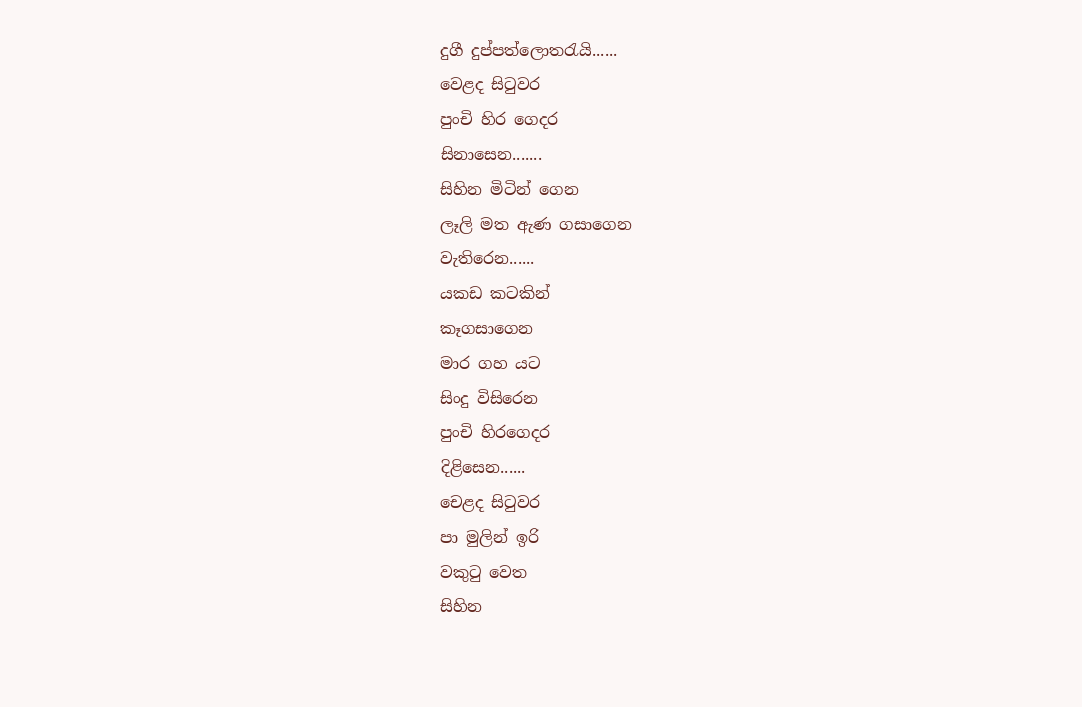දුගී දුප්පත්ලොතරැයි......
වෙළද සිටුවර
පුංචි හිර ගෙදර
සිනාසෙන.......
සිහින මිටින් ගෙන
ලෑලි මත ඇණ ගසාගෙන
වැතිරෙන......
යකඩ කටකින්
කෑගසාගෙන
මාර ගහ යට
සිංදු විසිරෙන
පුංචි හිරගෙදර
දිළිසෙන......
චෙළද සිටුවර
පා මුලින් ඉරි
වකුටු වෙත
සිහින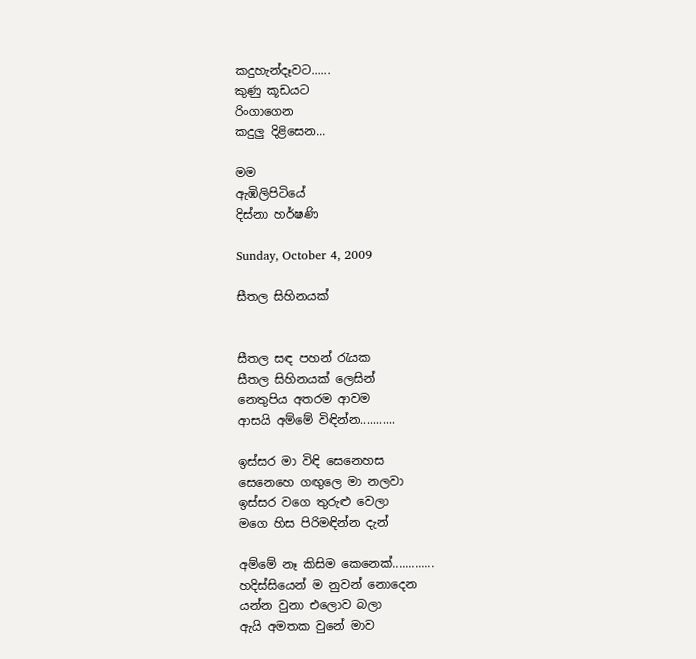කදුහැන්දෑවට......
කුණු කූඩයට
රිංගාගෙන
කදුලු දිළිසෙන...

මම
ඇඹිලිපිටියේ
දිස්නා හර්ෂණි

Sunday, October 4, 2009

සීතල සිහිනයක්


සීතල සඳ පහන් රැයක
සීතල සිහිනයක් ලෙසින්
නෙතුපිය අතරම ආවම
ආසයි අම්මේ විඳින්න...........

ඉස්සර මා විඳි සෙනෙහස
සෙනෙහෙ ගඟුලෙ මා නලවා
ඉස්සර වගෙ තුරුළු වෙලා
මගෙ හිස පිරිමඳින්න දැන්

අම්මේ නෑ කිසිම කෙනෙක්.............
හදිස්සියෙන් ම නුවන් නොදෙන
යන්න වුනා එලොව බලා
ඇයි අමතක වුනේ මාව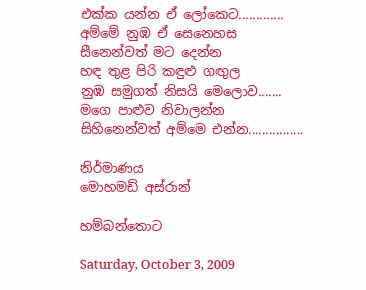එක්ක යන්න ඒ ලෝකෙට.............
අම්මේ නුඹ ඒ සෙනෙහස
සීනෙන්වත් මට දෙන්න
හඳ තුළ පිරි කඳුළු ගඟුල
නුඹ සමුගත් නිසයි මෙලොව.......
මගෙ පාළුව නිවාලන්න
සිහිනෙන්වත් අම්මෙ එන්න................

නිර්මාණය
මොහමඩ් අස්රාන්

හම්බන්තොට

Saturday, October 3, 2009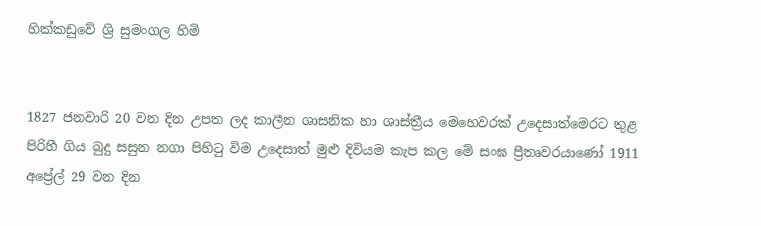හික්කඩු‍වේ ශ්‍රි සුමංගල හිමි


1827 ජනවාරි 20 වන දින උපත ලද කාලීන ශාසනික හා ශාස්ත්‍රීය මෙහෙවරක් උදෙසාත්මෙරට තුළ පිරිහී ගිය බුදු සසුන නගා පිහිටු විම උදෙසාත් මුළු දිවියම කැප කල ‍මේ සංඝ ප්‍රීතෘවරයාණෝ 1911 අප්‍රේල් 29 වන දින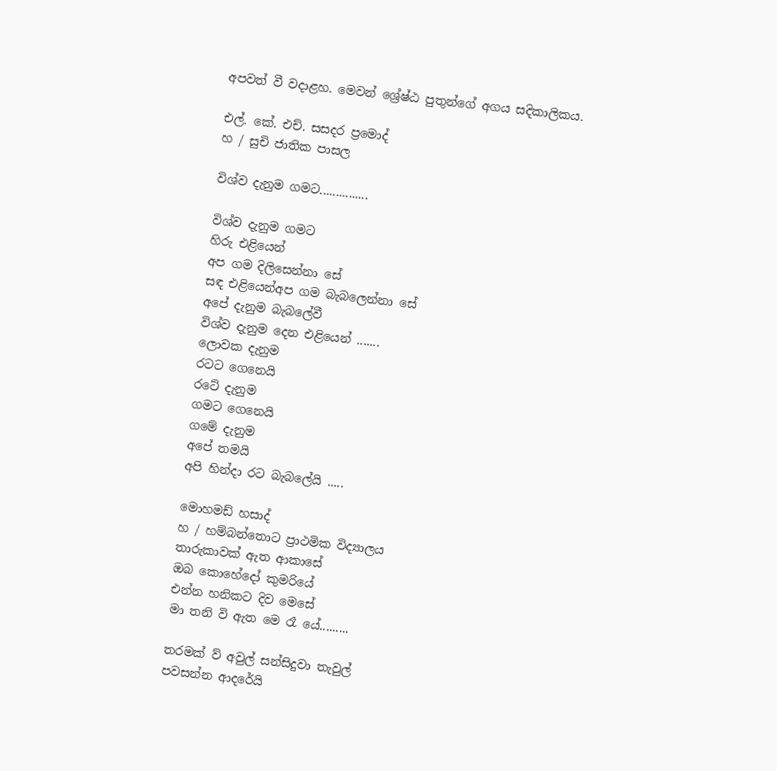අපවත් වී වදාළහ. මෙවන් ‍‍ශ්‍රේ‍ෂ්ඨ පුතුන්ගේ අගය සදිකාලිකය.

එල්. කේ. එච්. සසදර ප්‍රමොද්
හ / සුචි ජාතික පාසල

විශ්ව දැනුම ගමට...............

විශ්ව දැනුම ගමට
හිරු එළියෙන්
අප ගම දිලිසෙන්නා‍ සේ
සඳ එළියෙන්අ‍ප ගම බැබලෙන්නා සේ
අපේ දැනුම බැබලේවී
විශ්ව දැනුම‍ දෙන එළියෙන් .......
ලොවක දැනුම
රටට ගෙනෙයි
රටේ දැනුම
ගමට ගෙනෙයි
ගමේ දැනුම
අපේ තමයි
අපි හින්දා රට බැබලේයි .....

මොහමඩ් හසාද්
හ / හම්බන්තොට ප්‍රාථමික විද්‍යාලය
තාරුකාවක් ඇත ආකාසේ
ඔබ කොහේදෝ කුමරියේ
එන්න හනිකට දිව මෙසේ
මා තනි වි ඇත මෙ රෑ යේ.........

තරමක් ව් අවුල් සන්සිදුවා තැවුල්
පවසන්න ආදරේයි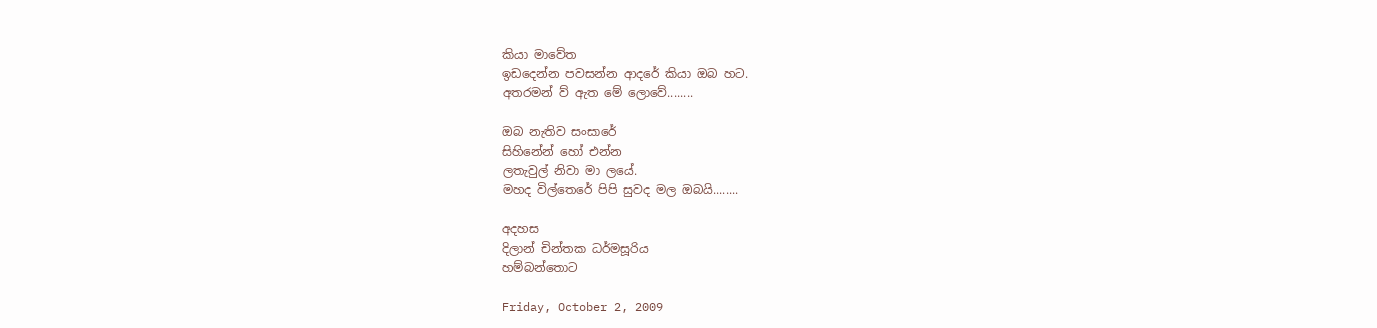කියා මාවේත
ඉඩදෙන්න පවසන්න ආද‍රේ කියා ඔබ හට.
අතරමන් ව් ඇත මේ ලො‍වේ........

ඔබ නැතිව සංසාරේ
සිහිනේන් හෝ එන්න
ලතැවුල් නිවා මා ලයේ.
මහද විල්තෙරේ පිපි සුවද මල ඔබයි........

අදහස
දිලාන් චින්තක ධර්මසූරිය
හම්බන්තොට

Friday, October 2, 2009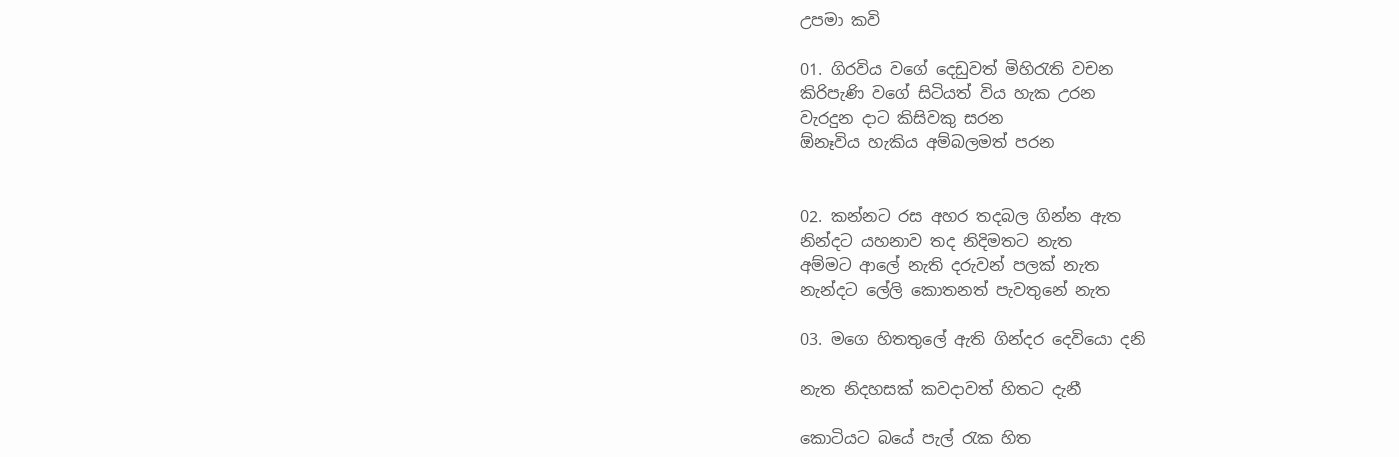උපමා කවි

01. ගිරවිය වගේ දෙඩුවත් මිහිරැති වචන
කිරිපැණි වගේ සිටියත් විය හැක උරන
වැරදුන දාට කිසිවකු සරන
ඕනෑවිය හැකිය අම්බලමත් පරන


02. කන්නට රස අහර තදබල ගින්න ඇත
නින්දට යහනාව තද නිදිමතට නැත
අම්මට ආලේ න‍ැති දරුවන් පලක් නැත
නැන්දට ලේලි කොතනත් පැවතුනේ නැත

03. මගෙ හිතතුලේ ඇති ගින්දර දෙවියො දනි

නැත නිදහසක් කවදාවත් හිතට දැනී

කොටියට බයේ පැල් රැක හිත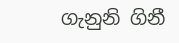ගැනුනි ගිනී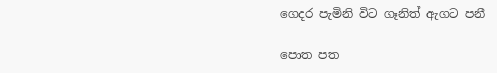ගෙදර පැමිනි විට ගෑනිත් ඇගට පනී

පොත පත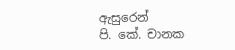ඇසුරෙන්
පි. කේ. චානක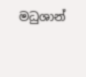මධුශාන්